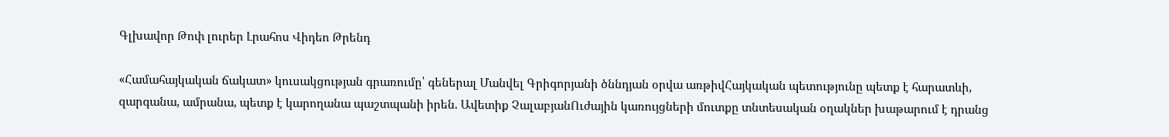Գլխավոր Թոփ լուրեր Լրահոս Վիդեո Թրենդ

«Համահայկական ճակատ» կուսակցության գրառումը՝ գեներալ Մանվել Գրիգորյանի ծննդյան օրվա առթիվՀայկական պետությունը պետք է հարատևի, զարգանա, ամրանա, պետք է կարողանա պաշտպանի իրեն. Ավետիք ՉալաբյանՈւժային կառույցների մուտքը տնտեսական օղակներ խաթարում է դրանց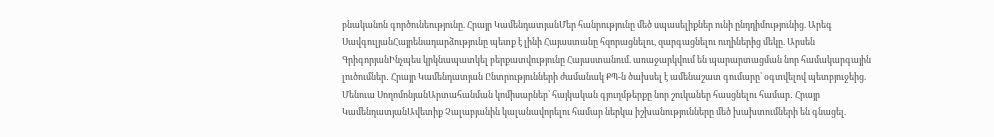բնականոն գործունեությունը. Հրայր ԿամենդատյանՄեր հանրությունը մեծ սպասելիքներ ունի ընդդիմությունից. Արեգ ՍավգուլյանՀայրենադարձությունը պետք է լինի Հայաստանը հզորացնելու, զարգացնելու ուղիներից մեկը. Արսեն ԳրիգորյանԻնչպես կրկնապատկել բերքատվությունը Հայաստանում. առաջարկվում են պարարտացման նոր համակարգային լուծումներ․ Հրայր Կամենդատյան Ընտրությունների ժամանակ ՔՊ-ն ծախսել է ամենաշատ գումարը՝ օգտվելով պետբյուջեից. Մենուա ՍողոմոնյանԱրտահանման կոմիսարներ՝ հայկական գյուղմթերքը նոր շուկաներ հասցնելու համար․ Հրայր ԿամենդատյանԱվետիք Չալաբյանին կալանավորելու համար ներկա իշխանությունները մեծ խախտումների են գնացել.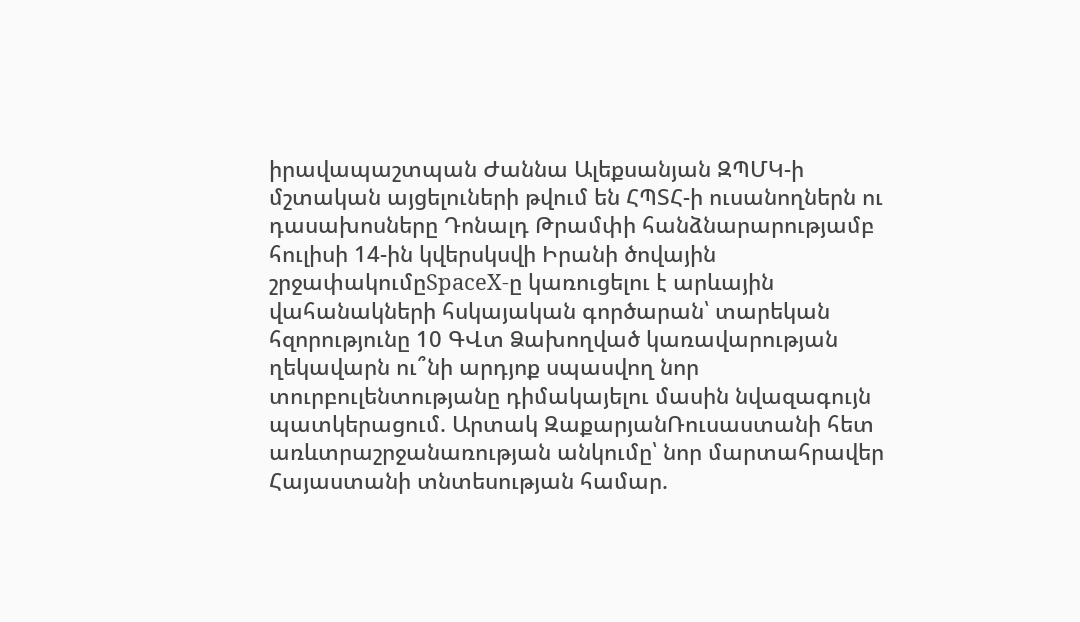իրավապաշտպան Ժաննա Ալեքսանյան ԶՊՄԿ-ի մշտական այցելուների թվում են ՀՊՏՀ-ի ուսանողներն ու դասախոսները Դոնալդ Թրամփի հանձնարարությամբ հուլիսի 14-ին կվերսկսվի Իրանի ծովային շրջափակումըSpaceX-ը կառուցելու է արևային վահանակների հսկայական գործարան՝ տարեկան հզորությունը 10 ԳՎտ Ձախողված կառավարության ղեկավարն ու՞նի արդյոք սպասվող նոր տուրբուլենտությանը դիմակայելու մասին նվազագույն պատկերացում. Արտակ ԶաքարյանՌուսաստանի հետ առևտրաշրջանառության անկումը՝ նոր մարտահրավեր Հայաստանի տնտեսության համար.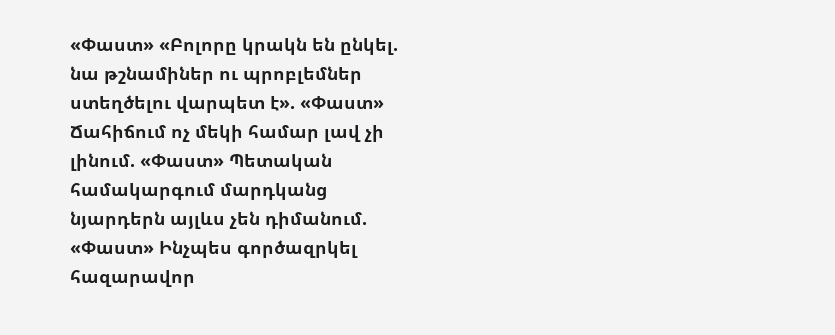«Փաստ» «Բոլորը կրակն են ընկել. նա թշնամիներ ու պրոբլեմներ ստեղծելու վարպետ է». «Փաստ» Ճահիճում ոչ մեկի համար լավ չի լինում. «Փաստ» Պետական համակարգում մարդկանց նյարդերն այլևս չեն դիմանում. «Փաստ» Ինչպես գործազրկել հազարավոր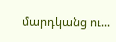մարդկանց ու...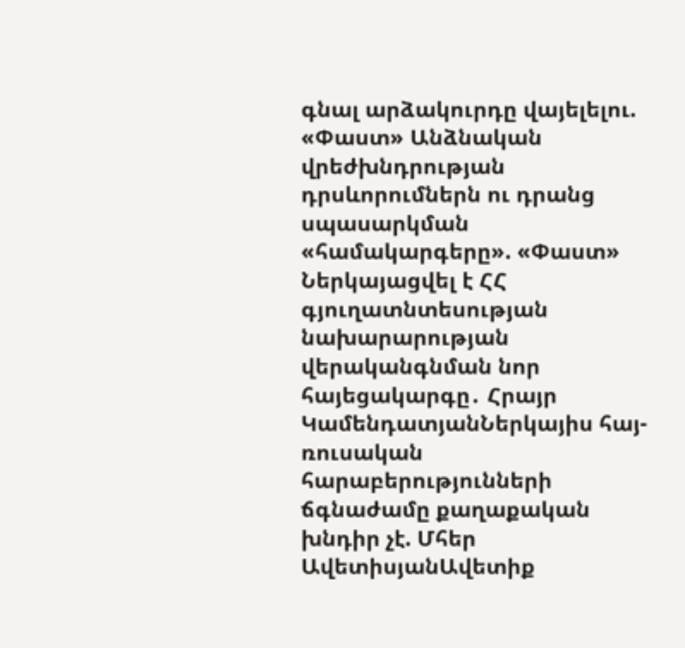գնալ արձակուրդը վայելելու. «Փաստ» Անձնական վրեժխնդրության դրսևորումներն ու դրանց սպասարկման «համակարգերը». «Փաստ» Ներկայացվել է ՀՀ գյուղատնտեսության նախարարության վերականգնման նոր հայեցակարգը․ Հրայր ԿամենդատյանՆերկայիս հայ-ռուսական հարաբերությունների ճգնաժամը քաղաքական խնդիր չէ. Մհեր ԱվետիսյանԱվետիք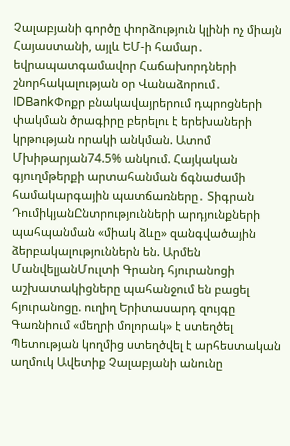Չալաբյանի գործը փորձություն կլինի ոչ միայն Հայաստանի, այլև ԵՄ-ի համար․ եվրապատգամավոր Հաճախորդների շնորհակալության օր Վանաձորում․ IDBankՓոքր բնակավայրերում դպրոցների փակման ծրագիրը բերելու է երեխաների կրթության որակի անկման. Ատոմ Մխիթարյան74.5% անկում. Հայկական գյուղմթերքի արտահանման ճգնաժամի համակարգային պատճառները․ Տիգրան ԴումիկյանԸնտրությունների արդյունքների պահպանման «միակ ձևը» զանգվածային ձերբակալություններն են. Արմեն ՄանվելյանՄուլտի Գրանդ հյուրանոցի աշխատակիցները պահանջում են բացել հյուրանոցը. ուղիղ Երիտասարդ զույգը Գառնիում «մեղրի մոլորակ» է ստեղծել Պետության կողմից ստեղծվել է արհեստական աղմուկ Ավետիք Չալաբյանի անունը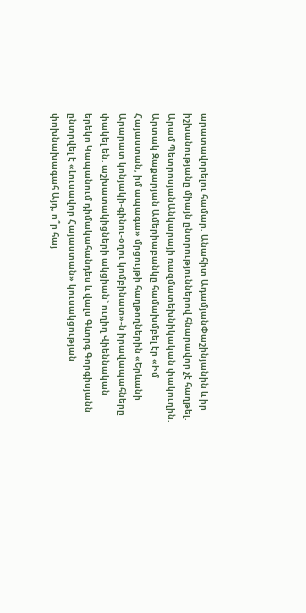արատավորելու համար. Անահիտ ԱդամյանՓաշինյանին և իր իշխանությանը միայն ընտրություններով հնարավոր չէ հաղթել. Արամ ՊետրոսյանԱնկարայի ռազմատեխնիկական փակուղին. Արտակ Զաքարյան Ամերիաբանկը համախմբել էր «Իմ Հայաստան, իմ ապագա» մրցույթի հաղթողներին «Երևանի Արարատ կոնյակի-գինու-օղու կոմբինատ»-ն իրավապահները փակել են. աշխատակիցների ակցիան` ուղիղ Վիեննական երեկո Կապանում դիմակահանդես և վալս Գևորգ Գորգիսյանն ընտրվել է «Լուսավոր Հայաստան» կուսակցության փոխնախագահ Այդ, ո՞ր հայ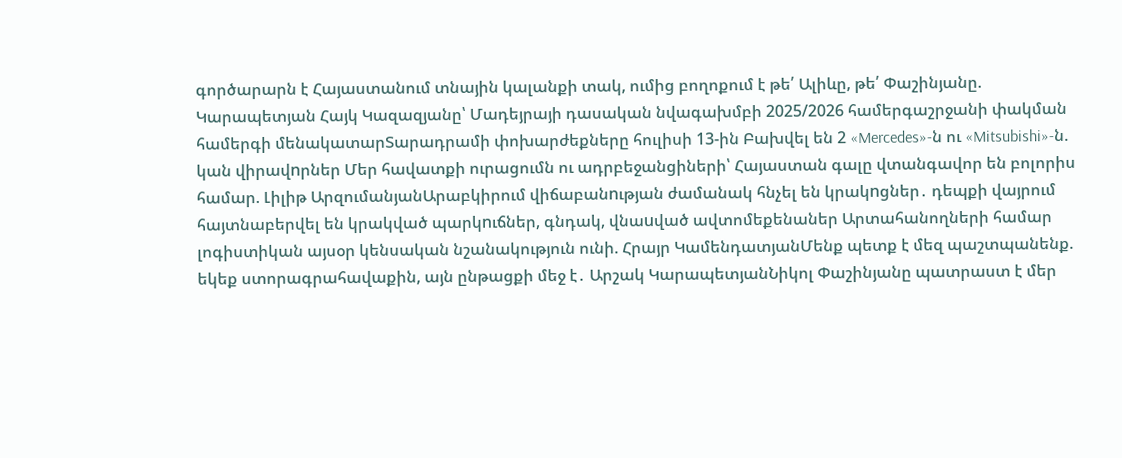գործարարն է Հայաստանում տնային կալանքի տակ, ումից բողոքում է թե՛ Ալիևը, թե՛ Փաշինյանը. Կարապետյան Հայկ Կազազյանը՝ Մադեյրայի դասական նվագախմբի 2025/2026 համերգաշրջանի փակման համերգի մենակատարՏարադրամի փոխարժեքները հուլիսի 13-ին Բախվել են 2 «Mercedes»-ն ու «Mitsubishi»-ն. կան վիրավnրներ Մեր հավատքի ուրացումն ու ադրբեջանցիների՝ Հայաստան գալը վտանգավոր են բոլորիս համար. Լիլիթ ԱրզումանյանԱրաբկիրում վիճաբանnւթյան ժամանակ հնչել են կրակnցներ․ դեպքի վայրում հայտնաբերվել են կրակված պարկnւճներ, գնդակ, վնաuված ավտոմեքենաներ Արտահանողների համար լոգիստիկան այսօր կենսական նշանակություն ունի. Հրայր ԿամենդատյանՄենք պետք է մեզ պաշտպանենք. եկեք ստորագրահավաքին, այն ընթացքի մեջ է․ Արշակ ԿարապետյանՆիկոլ Փաշինյանը պատրաստ է մեր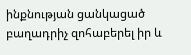ինքնության ցանկացած բաղադրիչ զոհաբերել իր և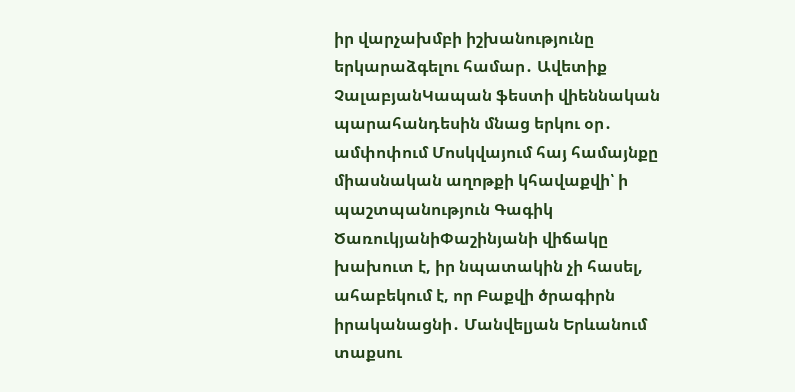իր վարչախմբի իշխանությունը երկարաձգելու համար․ Ավետիք ՉալաբյանԿապան ֆեստի վիեննական պարահանդեսին մնաց երկու օր․ ամփոփում Մոսկվայում հայ համայնքը միասնական աղոթքի կհավաքվի՝ ի պաշտպանություն Գագիկ ԾառուկյանիՓաշինյանի վիճակը խախուտ է, իր նպատակին չի հասել, ահաբեկում է, որ Բաքվի ծրագիրն իրականացնի․ Մանվելյան Երևանում տաքսու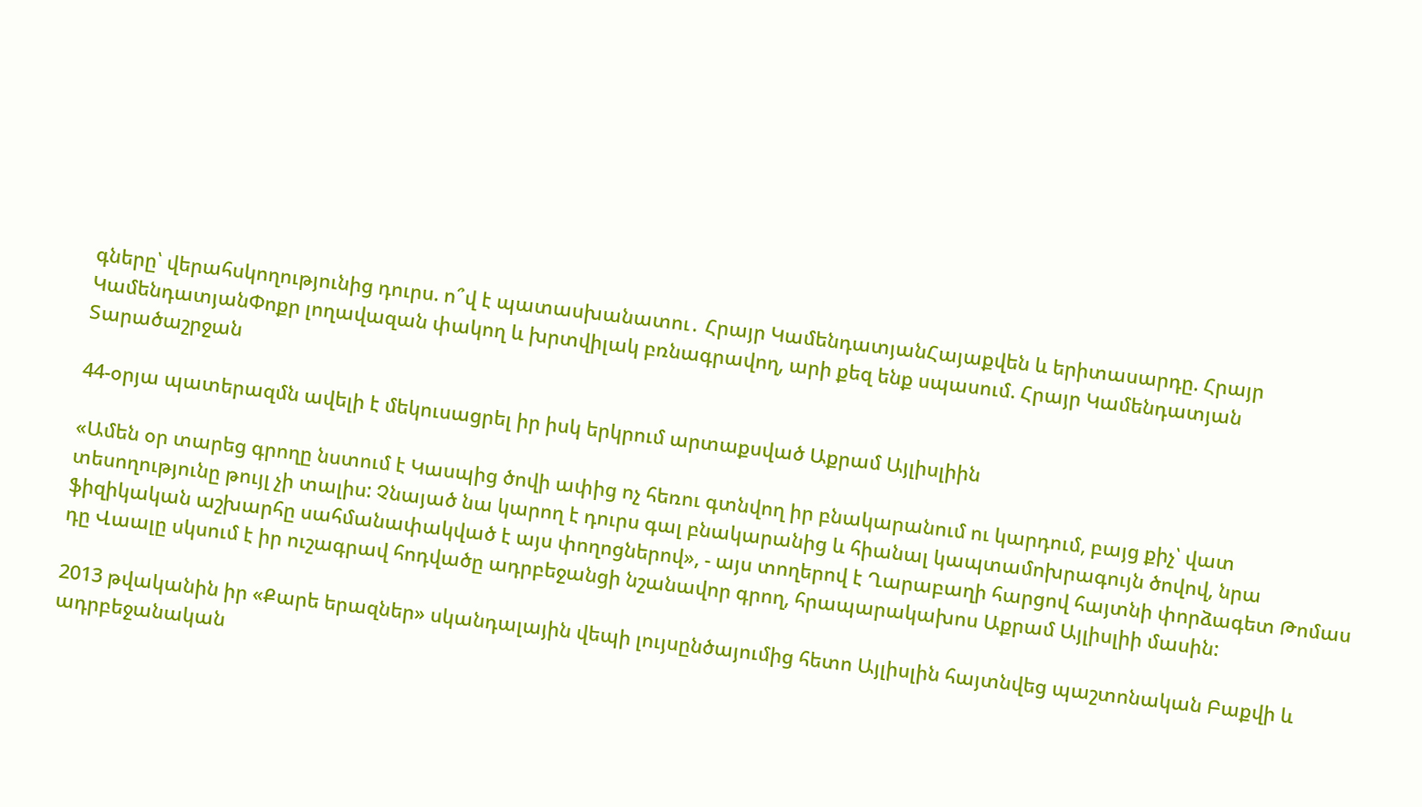գները՝ վերահսկողությունից դուրս. ո՞վ է պատասխանատու․ Հրայր ԿամենդատյանՀայաքվեն և երիտասարդը. Հրայր ԿամենդատյանՓոքր լողավազան փակող և խրտվիլակ բռնագրավող, արի քեզ ենք սպասում. Հրայր Կամենդատյան
Տարածաշրջան

44-օրյա պատերազմն ավելի է մեկուսացրել իր իսկ երկրում արտաքսված Աքրամ Այլիսլիին

«Ամեն օր տարեց գրողը նստում է Կասպից ծովի ափից ոչ հեռու գտնվող իր բնակարանում ու կարդում, բայց քիչ՝ վատ տեսողությունը թույլ չի տալիս: Չնայած նա կարող է դուրս գալ բնակարանից և հիանալ կապտամոխրագույն ծովով, նրա ֆիզիկական աշխարհը սահմանափակված է այս փողոցներով», - այս տողերով է Ղարաբաղի հարցով հայտնի փորձագետ Թոմաս դը Վաալը սկսում է իր ուշագրավ հոդվածը ադրբեջանցի նշանավոր գրող, հրապարակախոս Աքրամ Այլիսլիի մասին:

2013 թվականին իր «Քարե երազներ» սկանդալային վեպի լույսընծայումից հետո Այլիսլին հայտնվեց պաշտոնական Բաքվի և ադրբեջանական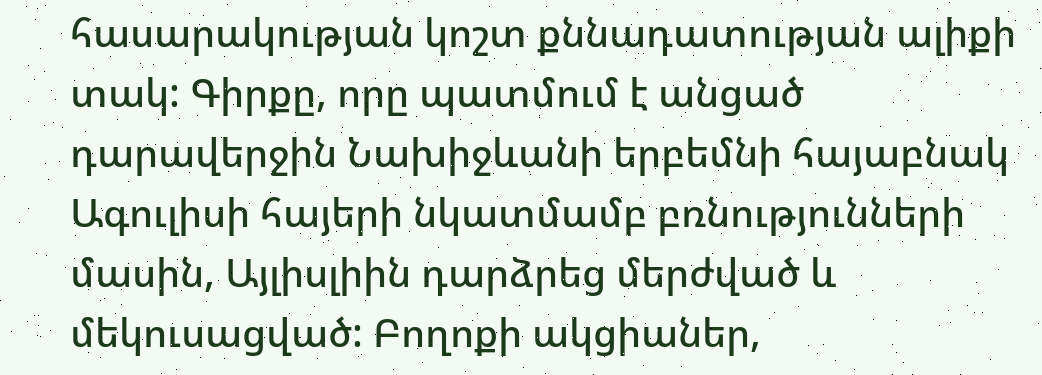հասարակության կոշտ քննադատության ալիքի տակ: Գիրքը, որը պատմում է անցած դարավերջին Նախիջևանի երբեմնի հայաբնակ Ագուլիսի հայերի նկատմամբ բռնությունների մասին, Այլիսլիին դարձրեց մերժված և մեկուսացված: Բողոքի ակցիաներ,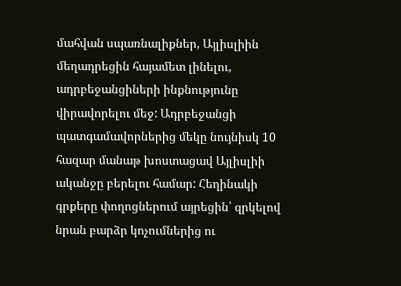մահվան սպառնալիքներ, Այլիսլիին մեղադրեցին հայամետ լինելու, ադրբեջանցիների ինքնությունը վիրավորելու մեջ: Ադրբեջանցի պատգամավորներից մեկը նույնիսկ 10 հազար մանաթ խոստացավ Այլիսլիի ականջը բերելու համար: Հեղինակի գրքերը փողոցներում այրեցին՝ զրկելով նրան բարձր կոչումներից ու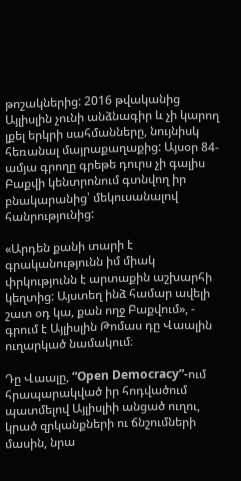թոշակներից: 2016 թվականից Այլիսլին չունի անձնագիր և չի կարող լքել երկրի սահմանները, նույնիսկ հեռանալ մայրաքաղաքից: Այսօր 84-ամյա գրողը գրեթե դուրս չի գալիս Բաքվի կենտրոնում գտնվող իր բնակարանից՝ մեկուսանալով հանրությունից:

«Արդեն քանի տարի է գրականությունն իմ միակ փրկությունն է արտաքին աշխարհի կեղտից: Այստեղ ինձ համար ավելի շատ օդ կա, քան ողջ Բաքվում», - գրում է Այլիսլին Թոմաս դը Վաալին ուղարկած նամակում։

Դը Վաալը, “Open Democracy”-ում հրապարակված իր հոդվածում պատմելով Այլիսլիի անցած ուղու, կրած զրկանքների ու ճնշումների մասին, նրա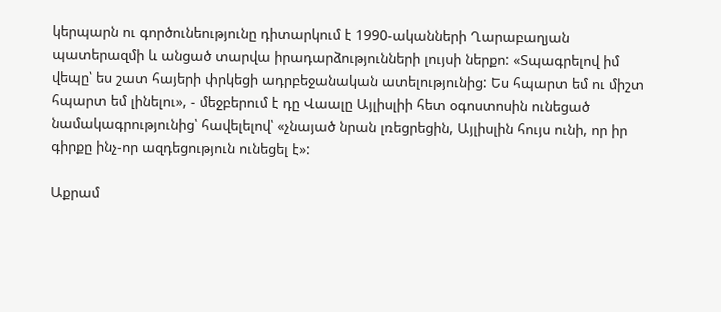կերպարն ու գործունեությունը դիտարկում է 1990-ականների Ղարաբաղյան պատերազմի և անցած տարվա իրադարձությունների լույսի ներքո: «Տպագրելով իմ վեպը՝ ես շատ հայերի փրկեցի ադրբեջանական ատելությունից: Ես հպարտ եմ ու միշտ հպարտ եմ լինելու», - մեջբերում է դը Վաալը Այլիսլիի հետ օգոստոսին ունեցած նամակագրությունից՝ հավելելով՝ «չնայած նրան լռեցրեցին, Այլիսլին հույս ունի, որ իր գիրքը ինչ-որ ազդեցություն ունեցել է»:

Աքրամ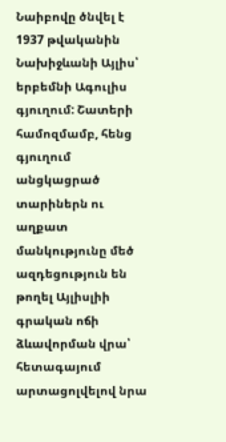Նաիբովը ծնվել է 1937 թվականին Նախիջևանի Այլիս՝ երբեմնի Ագուլիս գյուղում: Շատերի համոզմամբ, հենց գյուղում անցկացրած տարիներն ու աղքատ մանկությունը մեծ ազդեցություն են թողել Այլիսլիի գրական ոճի ձևավորման վրա՝ հետագայում արտացոլվելով նրա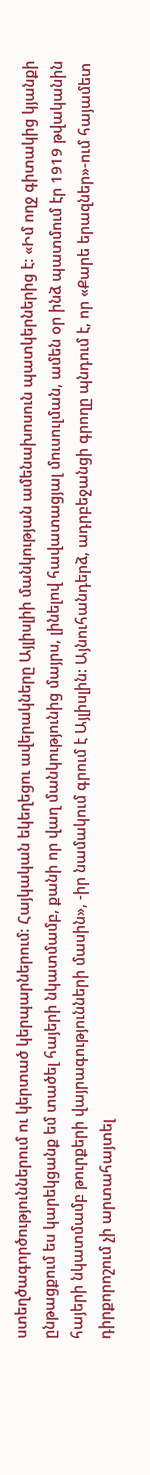ստեղծագործություններում ու կերտած կերպարներում: Հայկական եկեղեցու ավերակները Այլիսլիի մանկության ամենախոսուն պատկերներից է: «Իմ ողջ գիտակից կյանքի ընթացքում ես կարեկցանք եմ տածել հայերի նկատմամբ, քանի որ վաղ մանկությունից մայրս, լինելով հավատացյալ մուսուլման, ամեն օր ինձ պատմում էր 1919 թվականին հայերի նկատմամբ թուրքերի վայրագությունների մասին», -իր նամակում գրում է Այլիսլին: Այնուհանդերձ, ադրբեջանցի գրողը պնդում է, որ «Քարե երազներ»-ում հայամետ դիրքորոշում չի արտահայտել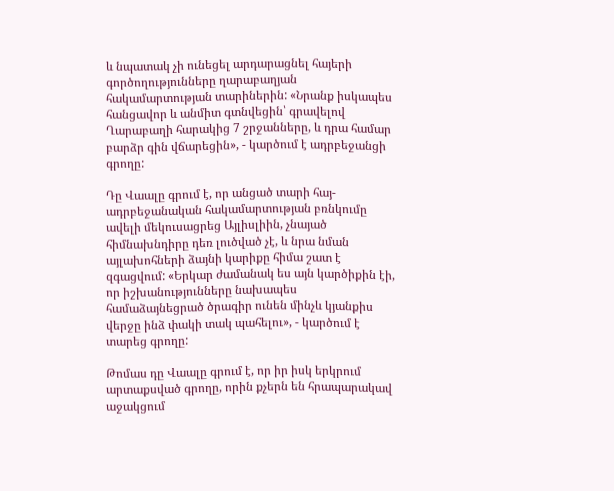և նպատակ չի ունեցել արդարացնել հայերի գործողությունները ղարաբաղյան հակամարտության տարիներին: «Նրանք իսկապես հանցավոր և անմիտ գտնվեցին՝ գրավելով Ղարաբաղի հարակից 7 շրջանները, և դրա համար բարձր գին վճարեցին», - կարծում է ադրբեջանցի գրողը:

Դը Վաալը գրում է, որ անցած տարի հայ-ադրբեջանական հակամարտության բռնկումը ավելի մեկուսացրեց Այլիսլիին, չնայած հիմնախնդիրը դեռ լուծված չէ, և նրա նման այլախոհների ձայնի կարիքը հիմա շատ է զգացվում: «Երկար ժամանակ ես այն կարծիքին էի, որ իշխանությունները նախապես համաձայնեցրած ծրագիր ունեն մինչև կյանքիս վերջը ինձ փակի տակ պահելու», - կարծում է տարեց գրողը:

Թոմաս դը Վաալը գրում է, որ իր իսկ երկրում արտաքսված գրողը, որին քչերն են հրապարակավ աջակցում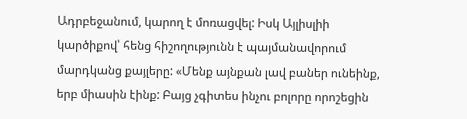Ադրբեջանում, կարող է մոռացվել: Իսկ Այլիսլիի կարծիքով՝ հենց հիշողությունն է պայմանավորում մարդկանց քայլերը: «Մենք այնքան լավ բաներ ունեինք, երբ միասին էինք: Բայց չգիտես ինչու բոլորը որոշեցին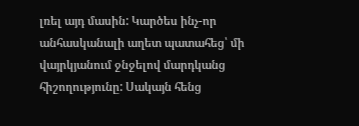լռել այդ մասին: Կարծես ինչ-որ անհասկանալի աղետ պատահեց՝ մի վայրկյանում ջնջելով մարդկանց հիշողությունը: Սակայն հենց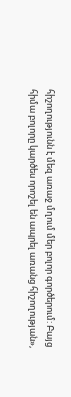հիշողությունն է մեզ առաջ մղում մեր բոլոր գործերում: Բայց հիմա բոլորը կարծես որոշել են ապրել առանց հիշողության»,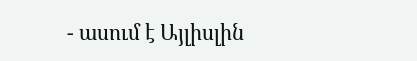- ասում է Այլիսլին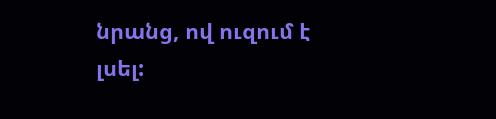նրանց, ով ուզում է լսել: